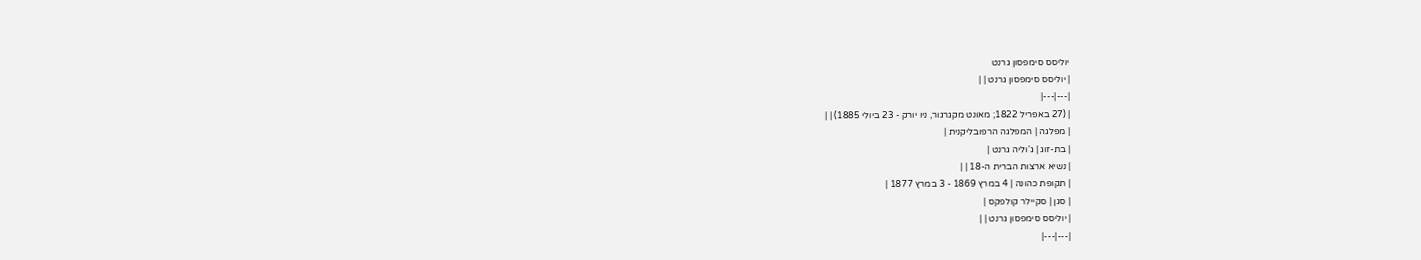יוליסס סימפסון גרנט
| יוליסס סימפסון גרנט | |
|---|---|
| (27 באפריל 1822; מאונט מקגרגור, ניו יורק - 23 ביולי 1885) | |
| מפלגה | המפלגה הרפובליקנית |
| בת-זוג | ג'וליה גרנט |
| נשיא ארצות הברית ה-18 | |
| תקופת כהונה | 4 במרץ 1869 - 3 במרץ 1877 |
| סגן | סקיילר קולפקס |
| יוליסס סימפסון גרנט | |
|---|---|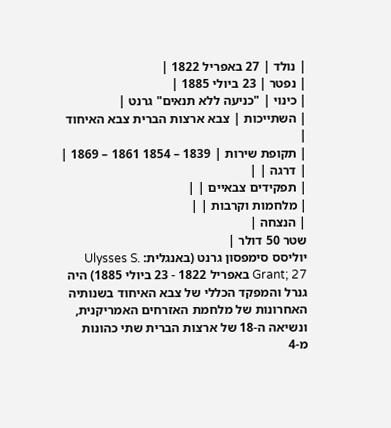| נולד | 27 באפריל 1822 |
| נפטר | 23 ביולי 1885 |
| כינוי | "כניעה ללא תנאים" גרנט |
| השתייכות | צבא ארצות הברית צבא האיחוד |
| תקופת שירות | 1839 – 1854 1861 – 1869 |
| דרגה | |
| תפקידים צבאיים | |
| מלחמות וקרבות | |
| הנצחה |
שטר 50 דולר |
יוליסס סימפסון גרנט (באנגלית: Ulysses S. Grant; 27 באפריל 1822 - 23 ביולי 1885) היה גנרל והמפקד הכללי של צבא האיחוד בשנותיה האחרונות של מלחמת האזרחים האמריקנית, ונשיאה ה-18 של ארצות הברית שתי כהונות מ-4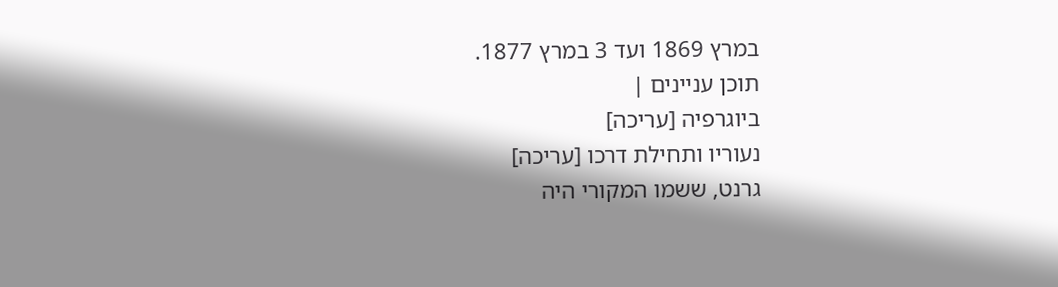במרץ 1869 ועד 3 במרץ 1877.
תוכן עניינים |
ביוגרפיה [עריכה]
נעוריו ותחילת דרכו [עריכה]
גרנט, ששמו המקורי היה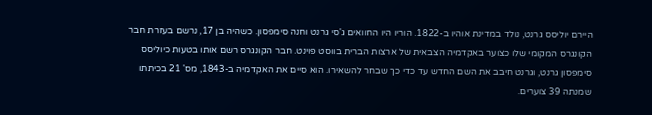היירם יוליסס גרנט, נולד במדינת אוהיו ב-1822. הוריו היו החוואים ג'סי גרנט וחנה סימפסון. כשהיה בן 17, נרשם בעזרת חבר הקונגרס המקומי שלו כצוער באקדמיה הצבאית של ארצות הברית בווסט פוינט. חבר הקונגרס רשם אותו בטעות כיוליסס סימפסון גרנט, וגרנט חיבב את השם החדש עד כדי כך שבחר להשאירו. הוא סיים את האקדמיה ב-1843, מס' 21 בכיתתו שמנתה 39 צוערים.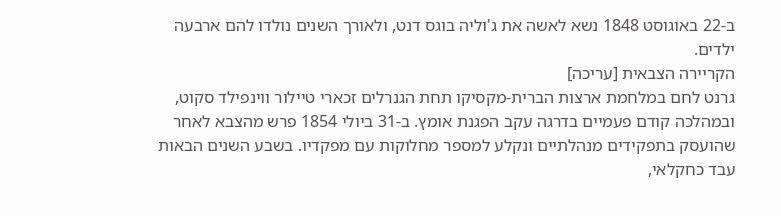ב-22 באוגוסט 1848 נשא לאשה את ג'וליה בוגס דנט, ולאורך השנים נולדו להם ארבעה ילדים.
הקריירה הצבאית [עריכה]
גרנט לחם במלחמת ארצות הברית-מקסיקו תחת הגנרלים זכארי טיילור ווינפילד סקוט, ובמהלכה קודם פעמיים בדרגה עקב הפגנת אומץ. ב-31 ביולי 1854 פרש מהצבא לאחר שהועסק בתפקידים מנהלתיים ונקלע למספר מחלוקות עם מפקדיו. בשבע השנים הבאות עבד כחקלאי,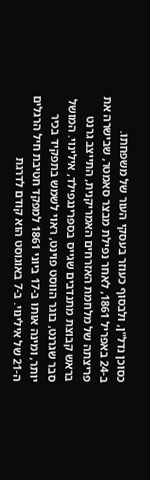כסוכן נדל"ן, ולבסוף כעוזר בעסקי העור של משפחתו.
ב-24 באפריל 1861, לאחר נפילת מבצר סאמטר, שבישרה את פריצתה של מלחמת האזרחים האמריקנית, התייצב גרנט בראש קבוצת מתנדבים שגייס בספרינגפילד, אילינוי. המושל סבר שגרנט, בוגר הווסט פוינט, ראוי לשמש בתפקיד בכיר יותר, ומינה אותו ב-17 ביוני 1861 למפקד חטיבת חיל הרגלים ה-21 של אילינוי. ב-7 באוגוסט הוא קודם לדרגת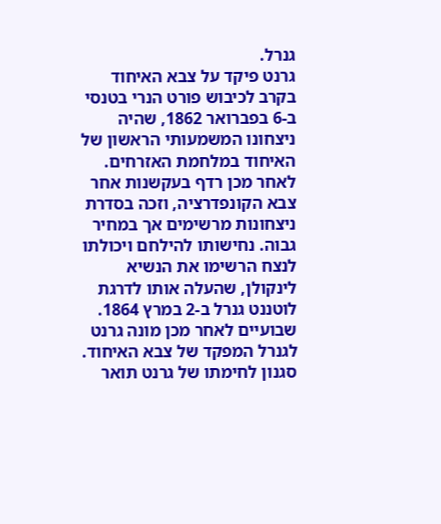גנרל.
גרנט פיקד על צבא האיחוד בקרב לכיבוש פורט הנרי בטנסי ב-6 בפברואר 1862, שהיה ניצחונו המשמעותי הראשון של האיחוד במלחמת האזרחים. לאחר מכן רדף בעקשנות אחר צבא הקונפדרציה, וזכה בסדרת ניצחונות מרשימים אך במחיר גבוה. נחישותו להילחם ויכולתו לנצח הרשימו את הנשיא לינקולן, שהעלה אותו לדרגת לוטננט גנרל ב-2 במרץ 1864. שבועיים לאחר מכן מונה גרנט לגנרל המפקד של צבא האיחוד.
סגנון לחימתו של גרנט תואר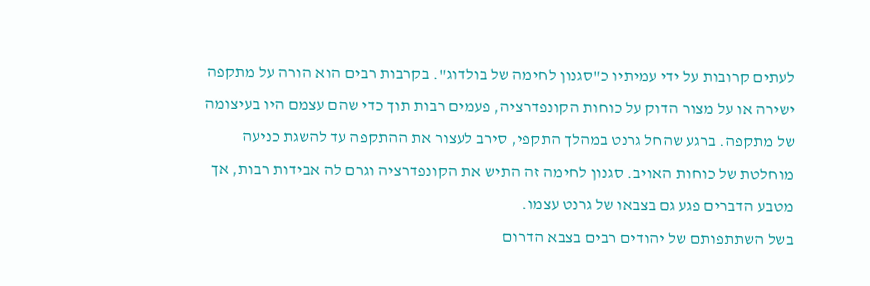לעתים קרובות על ידי עמיתיו כ"סגנון לחימה של בולדוג". בקרבות רבים הוא הורה על מתקפה ישירה או על מצור הדוק על כוחות הקונפדרציה, פעמים רבות תוך כדי שהם עצמם היו בעיצומה של מתקפה. ברגע שהחל גרנט במהלך התקפי, סירב לעצור את ההתקפה עד להשגת כניעה מוחלטת של כוחות האויב. סגנון לחימה זה התיש את הקונפדרציה וגרם לה אבידות רבות, אך מטבע הדברים פגע גם בצבאו של גרנט עצמו.
בשל השתתפותם של יהודים רבים בצבא הדרום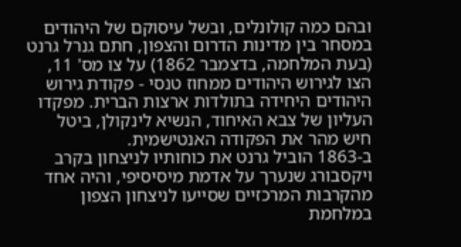ובהם כמה קולונלים, ובשל עיסוקם של היהודים במסחר בין מדינות הדרום והצפון, חתם גנרל גרנט (בעת המלחמה, בדצמבר 1862) על צו מס' 11, הצו לגירוש היהודים ממחוז טנסי - פקודת גירוש היהודים היחידה בתולדות ארצות הברית. מפקדו העליון של צבא האיחוד, הנשיא לינקולן, ביטל חיש מהר את הפקודה האנטישמית.
ב-1863 הוביל גרנט את כוחותיו לניצחון בקרב ויקסבורג שנערך על אדמת מיסיסיפי, והיה אחד מהקרבות המרכזיים שסייעו לניצחון הצפון במלחמת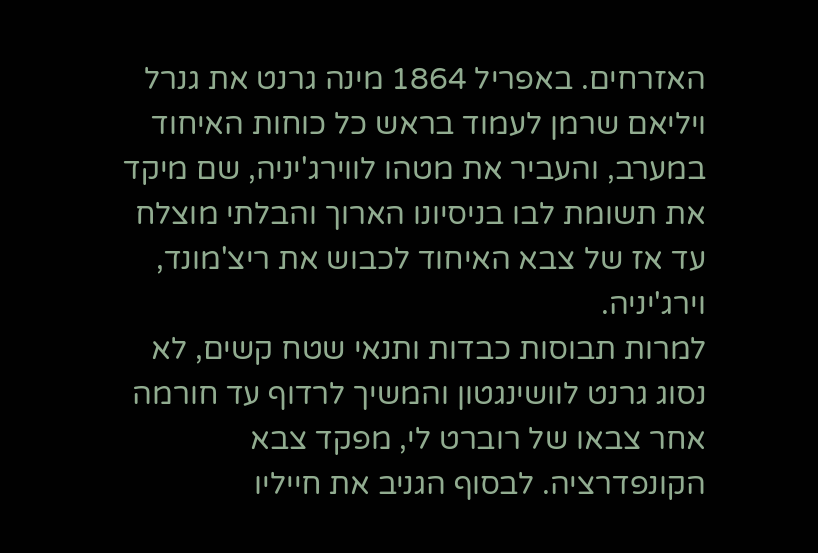האזרחים. באפריל 1864 מינה גרנט את גנרל ויליאם שרמן לעמוד בראש כל כוחות האיחוד במערב, והעביר את מטהו לווירג'יניה, שם מיקד את תשומת לבו בניסיונו הארוך והבלתי מוצלח עד אז של צבא האיחוד לכבוש את ריצ'מונד, וירג'יניה.
למרות תבוסות כבדות ותנאי שטח קשים, לא נסוג גרנט לוושינגטון והמשיך לרדוף עד חורמה אחר צבאו של רוברט לי, מפקד צבא הקונפדרציה. לבסוף הגניב את חייליו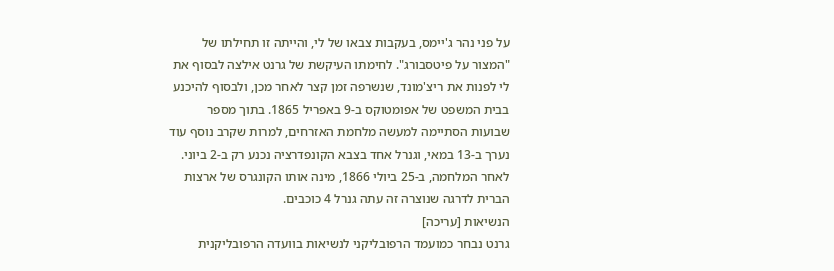על פני נהר ג'יימס, בעקבות צבאו של לי, והייתה זו תחילתו של "המצור על פיטסבורג". לחימתו העיקשת של גרנט אילצה לבסוף את לי לפנות את ריצ'מונד, שנשרפה זמן קצר לאחר מכן, ולבסוף להיכנע בבית המשפט של אפומטוקס ב-9 באפריל 1865. בתוך מספר שבועות הסתיימה למעשה מלחמת האזרחים, למרות שקרב נוסף עוד נערך ב-13 במאי, וגנרל אחד בצבא הקונפדרציה נכנע רק ב-2 ביוני.
לאחר המלחמה, ב-25 ביולי 1866, מינה אותו הקונגרס של ארצות הברית לדרגה שנוצרה זה עתה גנרל 4 כוכבים.
הנשיאות [עריכה]
גרנט נבחר כמועמד הרפובליקני לנשיאות בוועדה הרפובליקנית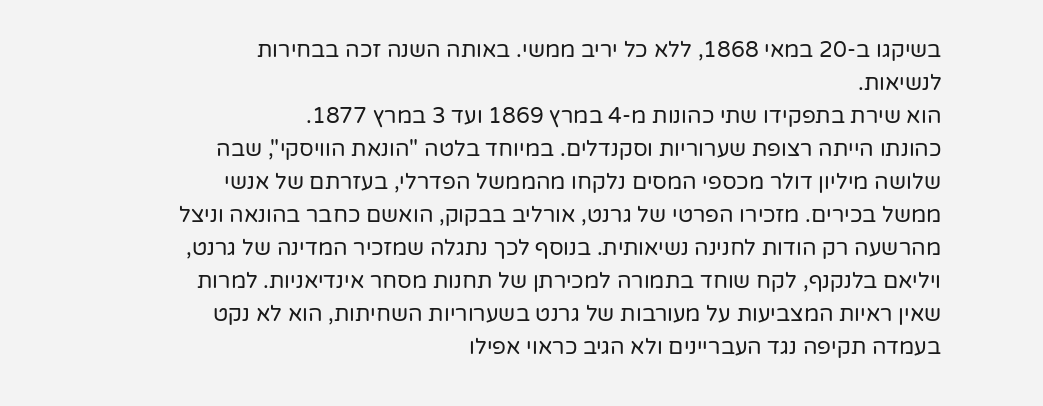בשיקגו ב-20 במאי 1868, ללא כל יריב ממשי. באותה השנה זכה בבחירות לנשיאות.
הוא שירת בתפקידו שתי כהונות מ-4 במרץ 1869 ועד 3 במרץ 1877.
כהונתו הייתה רצופת שערוריות וסקנדלים. במיוחד בלטה "הונאת הוויסקי", שבה שלושה מיליון דולר מכספי המסים נלקחו מהממשל הפדרלי, בעזרתם של אנשי ממשל בכירים. מזכירו הפרטי של גרנט, אורליב בבקוק, הואשם כחבר בהונאה וניצל מהרשעה רק הודות לחנינה נשיאותית. בנוסף לכך נתגלה שמזכיר המדינה של גרנט, ויליאם בלנקנף, לקח שוחד בתמורה למכירתן של תחנות מסחר אינדיאניות. למרות שאין ראיות המצביעות על מעורבות של גרנט בשערוריות השחיתות, הוא לא נקט בעמדה תקיפה נגד העבריינים ולא הגיב כראוי אפילו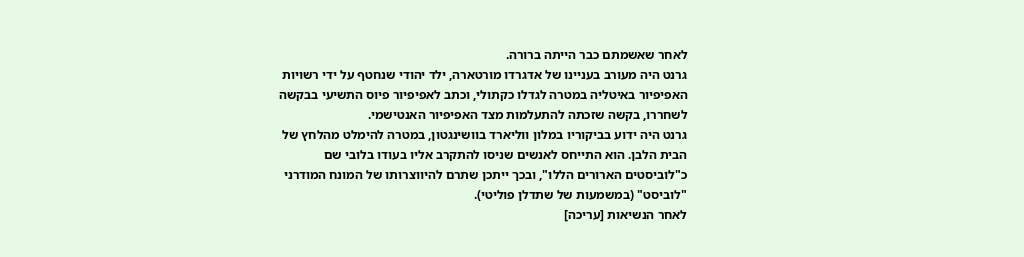לאחר שאשמתם כבר הייתה ברורה.
גרנט היה מעורב בעניינו של אדגרדו מורטארה, ילד יהודי שנחטף על ידי רשויות האפיפיור באיטליה במטרה לגדלו כקתולי, וכתב לאפיפיור פיוס התשיעי בבקשה לשחררו, בקשה שזכתה להתעלמות מצד האפיפיור האנטישמי.
גרנט היה ידוע בביקוריו במלון ווליארד בוושינגטון, במטרה להימלט מהלחץ של הבית הלבן. הוא התייחס לאנשים שניסו להתקרב אליו בעודו בלובי שם כ"לוביסטים הארורים הללו", ובכך ייתכן שתרם להיווצרותו של המונח המודרני "לוביסט" (במשמעות של שתדלן פוליטי).
לאחר הנשיאות [עריכה]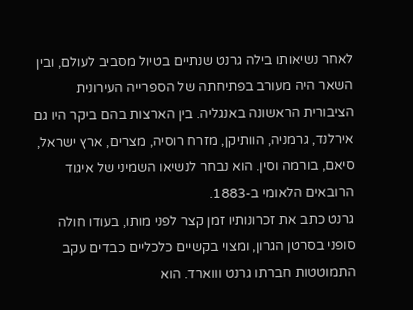לאחר נשיאותו בילה גרנט שנתיים בטיול מסביב לעולם, ובין השאר היה מעורב בפתיחתה של הספרייה העירונית הציבורית הראשונה באנגליה. בין הארצות בהם ביקר היו גם אירלנד, גרמניה, הוותיקן, מזרח רוסיה, מצרים, ארץ ישראל, סיאם, בורמה וסין. הוא נבחר לנשיאו השמיני של איגוד הרובאים הלאומי ב-1883.
גרנט כתב את זכרונותיו זמן קצר לפני מותו, בעודו חולה סופני בסרטן הגרון, ומצוי בקשיים כלכליים כבדים עקב התמוטטות חברתו גרנט וווארד. הוא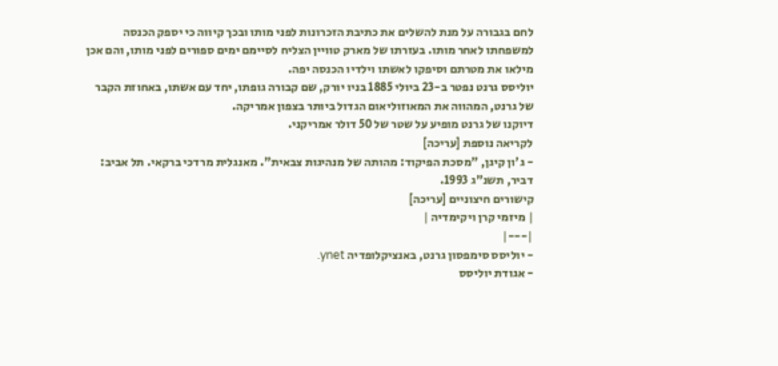לחם בגבורה על מנת להשלים את כתיבת הזכרונות לפני מותו ובכך קיווה כי יספק הכנסה למשפחתו לאחר מותו. בעזרתו של מארק טוויין הצליח לסיימם ימים ספורים לפני מותו, והם אכן מילאו את מטרתם וסיפקו לאשתו וילדיו הכנסה יפה.
יוליסס גרנט נפטר ב-23 ביולי 1885 בניו יורק, שם קבורה גופתו, יחד עם אשתו, באחוזת הקבר של גרנט, המהווה את המאוזוליאום הגדול ביותר בצפון אמריקה.
דיוקנו של גרנט מופיע על שטר של 50 דולר אמריקני.
לקריאה נוספת [עריכה]
- ג'ון קיגן, "מסכת הפיקוד: מהותה של מנהיגות צבאית". מאנגלית מרדכי ברקאי. תל אביב: דביר, תשנ"ג 1993.
קישורים חיצוניים [עריכה]
| מיזמי קרן ויקימדיה |
|---|
- יוליסס סימפסון גרנט, באנציקלופדיה ynet.
- אגודת יוליסס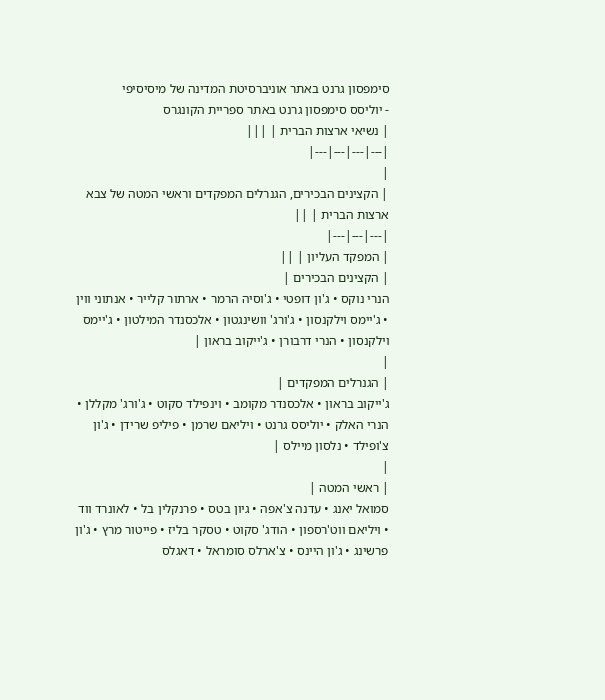סימפסון גרנט באתר אוניברסיטת המדינה של מיסיסיפי
- יוליסס סימפסון גרנט באתר ספריית הקונגרס
| נשיאי ארצות הברית | |||
|---|---|---|---|
|
| הקצינים הבכירים, הגנרלים המפקדים וראשי המטה של צבא ארצות הברית | ||
|---|---|---|
| המפקד העליון | ||
| הקצינים הבכירים |
הנרי נוקס • ג'ון דופטי • ג'וסיה הרמר • ארתור קלייר • אנתוני ווין • ג'יימס וילקנסון • ג'ורג' וושינגטון • אלכסנדר המילטון • ג'יימס וילקנסון • הנרי דרבורן • ג'ייקוב בראון |
|
| הגנרלים המפקדים |
ג'ייקוב בראון • אלכסנדר מקומב • וינפילד סקוט • ג'ורג' מקללן • הנרי האלק • יוליסס גרנט • ויליאם שרמן • פיליפ שרידן • ג'ון צ'ופילד • נלסון מיילס |
|
| ראשי המטה |
סמואל יאנג • עדנה צ'אפה • גיון בטס • פרנקלין בל • לאונרד ווד • ויליאם ווט'רספון • הודג' סקוט • טסקר בליז • פייטור מרץ • ג'ון פרשינג • ג'ון היינס • צ'ארלס סומראל • דאגלס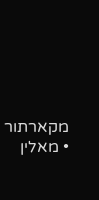מקארתור • מאלין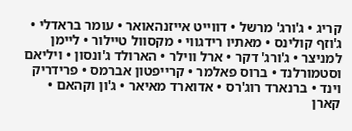קריג • ג'ורג' מרשל • דווייט אייזנהאואר • עומר בראדלי • ג'וזף קולינס • מאתיו רידגווי • מקסוול טיילור • ליימן למניצר • ג'ורג' דקר • ארל ווילר • הארולד ג'ונסון • ויליאם וסטמורלנד • ברוס פאלמר • קרייפטון אברמס • פרידריק וינד • ברנארד רוג'רס • אדוארד מאיאר • ג'ון וקהאם • קארן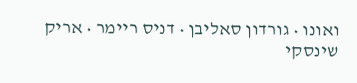ואונו • גורדון סאליבן • דניס ריימר • אריק שינסקי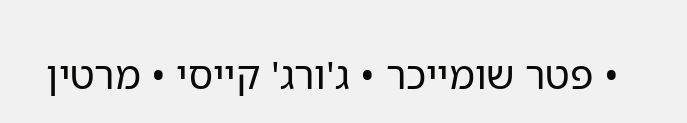• פטר שומייכר • ג'ורג' קייסי • מרטין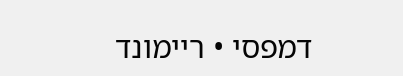דמפסי • ריימונד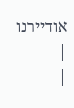אודיירנו |
|